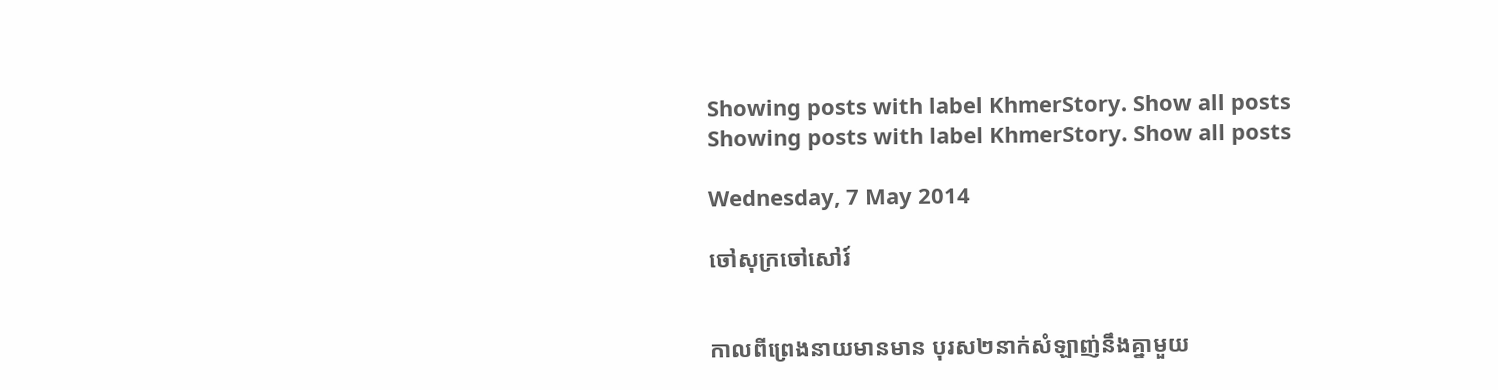Showing posts with label KhmerStory. Show all posts
Showing posts with label KhmerStory. Show all posts

Wednesday, 7 May 2014

ចៅសុក្រចៅសៅរ៍


កាលពីព្រេងនាយមានមាន បុរស២នាក់សំឡាញ់នឹងគ្នាមួយ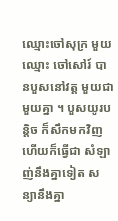ឈ្មោះចៅសុក្រ មួយឈ្មោះ ចៅសៅរ៍ បានបួសនៅវត្ត មួយជាមួយគ្នា ។ បួសយូរបន្តិច ក៏សឹកមកវិញ ហើយក៏ធ្វើជា សំឡាញ់នឹងគ្នាទៀត សន្យានឹងគ្នា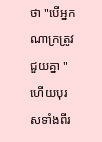ថា "បើអ្នកណាក្រត្រូវ ជួយគ្នា " ហើយបុរសទាំងពីរ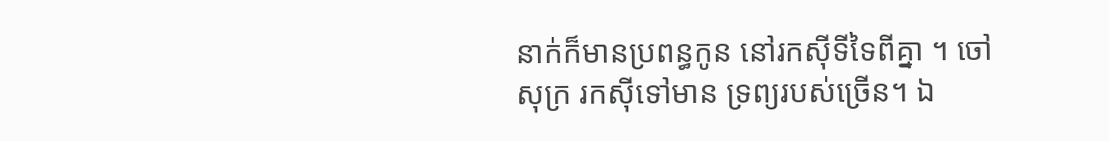នាក់ក៏មានប្រពន្ធកូន នៅរកស៊ីទីទៃពីគ្នា ។ ចៅសុក្រ រកស៊ីទៅមាន ទ្រព្យរបស់ច្រើន។ ឯ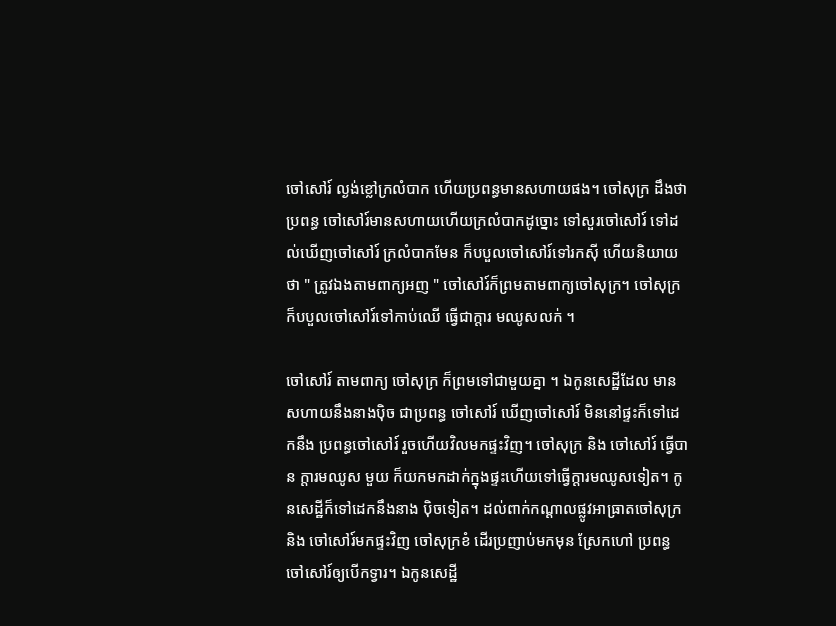ចៅសៅរ៍ ល្ងង់ខ្លៅក្រលំបាក ហើយប្រពន្ធមានសហាយផង។ ចៅសុក្រ ដឹងថាប្រពន្ធ ចៅសៅរ៍មានសហាយហើយក្រលំបាកដូច្នោះ ទៅសួរចៅសៅរ៍ ទៅដល់ឃើញចៅសៅរ៍ ក្រលំបាកមែន ក៏បបួលចៅសៅរ៍ទៅរកស៊ី ហើយនិយាយ ថា " ត្រូវឯងតាមពាក្យអញ " ចៅសៅរ៍ក៏ព្រមតាមពាក្យចៅសុក្រ។ ចៅសុក្រ ក៏បបួលចៅសៅរ៍ទៅកាប់ឈើ ធ្វើជាក្តារ មឈូសលក់ ។

ចៅសៅរ៍ តាមពាក្យ ចៅសុក្រ ក៏ព្រមទៅជាមួយគ្នា ។ ឯកូនសេដ្ឋីដែល មានសហាយនឹងនាងប៉ិច ជាប្រពន្ធ ចៅសៅរ៍ ឃើញចៅសៅរ៍ មិននៅផ្ទះក៏ទៅដេកនឹង ប្រពន្ធចៅសៅរ៍ រួចហើយវិលមកផ្ទះវិញ។ ចៅសុក្រ និង ចៅសៅរ៍ ធ្វើបាន ក្តារមឈូស មួយ ក៏យកមកដាក់ក្នុងផ្ទះហើយទៅធ្វើក្តារមឈូសទៀត។ កូនសេដ្ឋីក៏ទៅដេកនឹងនាង ប៉ិចទៀត។ ដល់ពាក់កណ្តាលផ្លូវអាធ្រាតចៅសុក្រ និង ចៅសៅរ៍មកផ្ទះវិញ ចៅសុក្រខំ ដើរប្រញាប់មកមុន ស្រែកហៅ ប្រពន្ធចៅសៅរ៍ឲ្យបើកទ្វារ។ ឯកូនសេដ្ឋី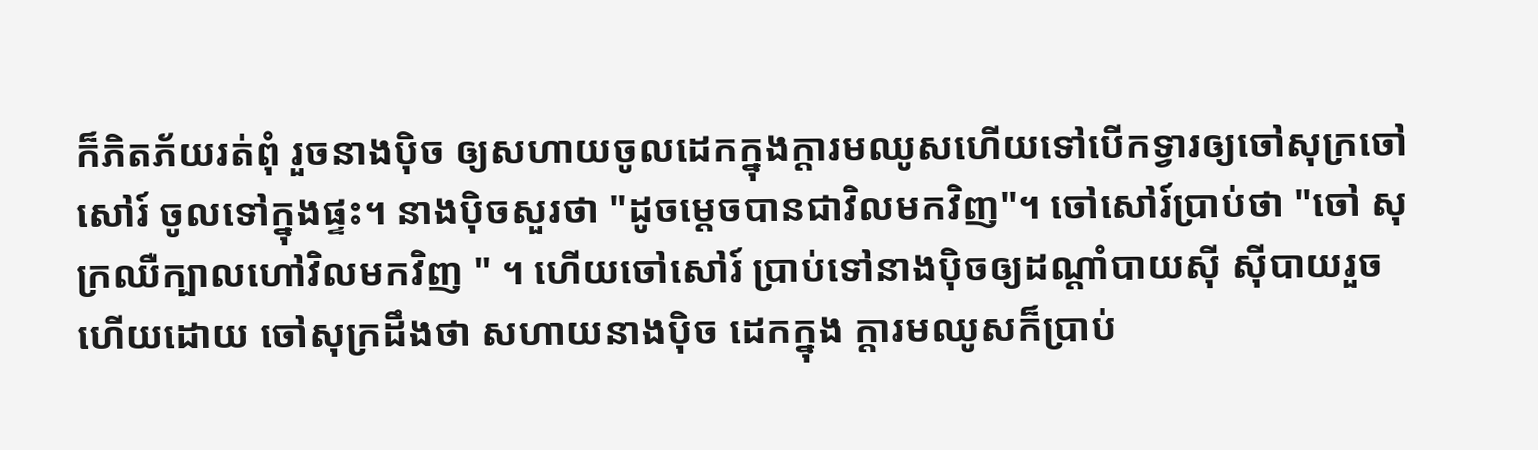ក៏ភិតភ័យរត់ពុំ រួចនាងប៉ិច ឲ្យសហាយចូលដេកក្នុងក្តារមឈូសហើយទៅបើកទ្វារឲ្យចៅសុក្រចៅសៅរ៍ ចូលទៅក្នុងផ្ទះ។ នាងប៉ិចសួរថា "ដូចមេ្តចបានជាវិលមកវិញ"។ ចៅសៅរ៍ប្រាប់ថា "ចៅ សុក្រឈឺក្បាលហៅវិលមកវិញ " ។ ហើយចៅសៅរ៍ ប្រាប់ទៅនាងប៉ិចឲ្យដណ្តាំបាយស៊ី ស៊ីបាយរួចហើយដោយ ចៅសុក្រដឹងថា សហាយនាងប៉ិច ដេកក្នុង ក្តារមឈូសក៏ប្រាប់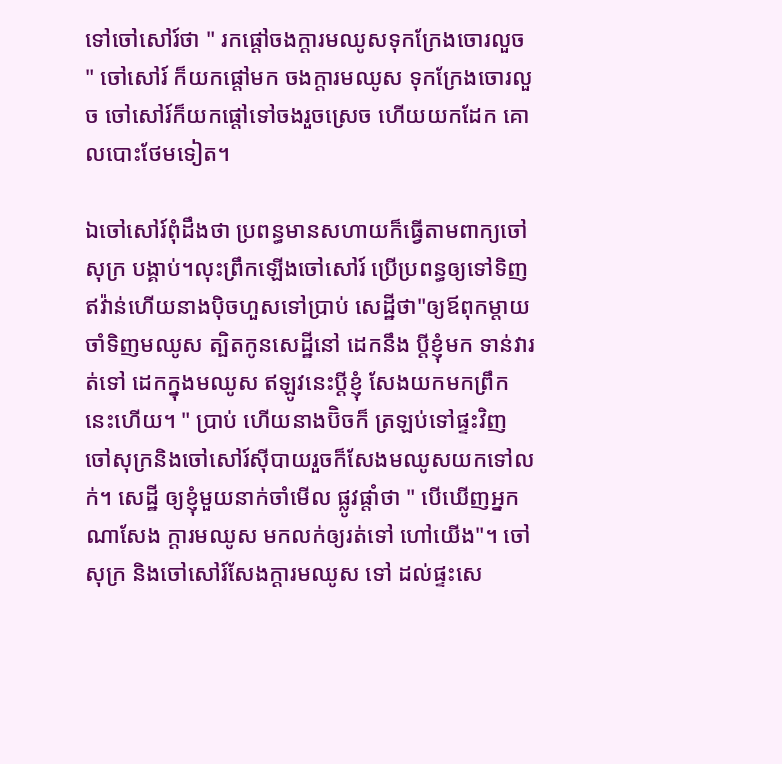ទៅចៅសៅរ៍ថា " រកផ្តៅចងក្តារមឈូសទុកក្រែងចោរលួច " ចៅសៅរ៍ ក៏យកផ្តៅមក ចងក្តារមឈូស ទុកក្រែងចោរលួច ចៅសៅរ៍ក៏យកផ្តៅទៅចងរួចស្រេច ហើយយកដែក គោលបោះថែមទៀត។

ឯចៅសៅរ៍ពុំដឹងថា ប្រពន្ធមានសហាយក៏ធ្វើតាមពាក្យចៅសុក្រ បង្គាប់។លុះព្រឹកឡើងចៅសៅរ៍ ប្រើប្រពន្ធឲ្យទៅទិញឥវ៉ាន់ហើយនាងប៉ិចហួសទៅប្រាប់ សេដ្ឋីថា"ឲ្យឪពុកម្តាយចាំទិញមឈូស ត្បិតកូនសេដ្ឋីនៅ ដេកនឹង ប្តីខ្ញុំមក ទាន់វារត់ទៅ ដេកក្នុងមឈូស ឥឡូវនេះប្តីខ្ញុំ សែងយកមកព្រឹកនេះហើយ។ " ប្រាប់ ហើយនាងប៊ិចក៏ ត្រឡប់ទៅផ្ទះវិញ ចៅសុក្រនិងចៅសៅរ៍ស៊ីបាយរួចក៏សែងមឈូសយកទៅលក់។ សេដ្ឋី ឲ្យខ្ញុំមួយនាក់ចាំមើល ផ្លូវផ្តាំថា " បើឃើញអ្នកណាសែង ក្តារមឈូស មកលក់ឲ្យរត់ទៅ ហៅយើង"។ ចៅសុក្រ និងចៅសៅរ៍សែងក្តារមឈូស ទៅ ដល់ផ្ទះសេ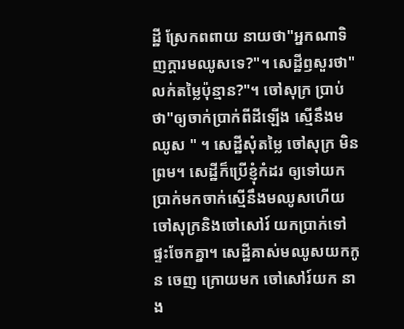ដ្ឋី ស្រែកពពាយ នាយថា"អ្នកណាទិញក្តារមឈូសទេ?"។ សេដ្ឋីឭសួរថា"លក់តមៃ្លប៉ុន្មាន?"។ ចៅសុក្រ ប្រាប់ថា"ឲ្យចាក់ប្រាក់ពីដីឡើង ស្មើនឹងមឈូស " ។ សេដ្ឋីសុំតមៃ្ល ចៅសុក្រ មិនព្រម។ សេដ្ឋីក៏ប្រើខ្ញុំកំដរ ឲ្យទៅយកប្រាក់មកចាក់ស្មើនឹងមឈូសហើយចៅសុក្រនិងចៅសៅរ៍ យកប្រាក់ទៅផ្ទះចែកគ្នា។ សេដ្ឋីគាស់មឈូសយកកូន ចេញ ក្រោយមក ចៅសៅរ៍យក នាង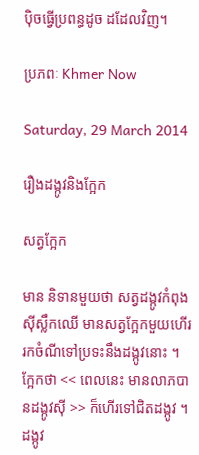ប៉ិចធ្វើប្រពន្ធដូច ដដែលវិញ។

ប្រភពៈ Khmer Now

Saturday, 29 March 2014

រឿងដង្កូវនិងក្អែក

សត្វក្អែក

មាន និទានមួយថា សត្វដង្កូវកំពុងស៊ីស្លឹកឈើ មានសត្វក្អែកមួយហើររកចំណីទៅប្រទះនឹងដង្កូវនោះ ។ ក្អែកថា << ពេលនេះ មានលាភបានដង្កូវស៊ី >> ក៏ហើរទៅជិតដង្កូវ ។ ដង្កូវ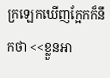ក្រឡេកឃើញក្អែកក៏នឹកថា <<ខ្លួនអា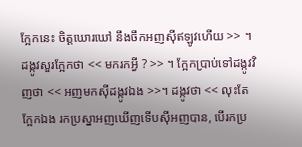ក្អែកនេះ ចិត្តឃោរឃៅ នឹងចឹកអញស៊ីឥឡូវហើយ >> ។ ដង្កូវសួរក្អែកថា << មករកអ្វី ? >> ។ ក្អែកប្រាប់ទៅដង្កូវវិញថា << អញមកស៊ីដង្កូវឯង >>។ ដង្កូវថា << លុះតែក្អែកឯង រកប្រស្នាអញឃើញទើបស៊ីអញបាន, បើរកប្រ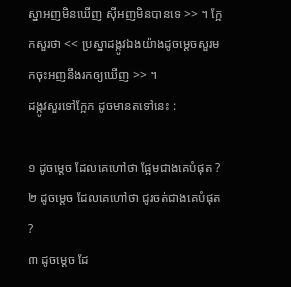ស្នាអញមិនឃើញ ស៊ីអញមិនបានទេ >> ។ ក្អែកសួរថា << ប្រស្នាដង្កូវឯងយ៉ាងដូចម្ដេចសួរមកចុះអញនឹងរកឲ្យឃើញ >> ។
ដង្កូវសួរទៅក្អែក ដូចមានតទៅនេះ :

១ ដូចម្ដេច ដែលគេហៅថា ផ្អែមជាងគេបំផុត ?
២ ដូចម្ដេច ដែលគេហៅថា ជូរចត់ជាងគេបំផុត ?
៣ ដូចម្ដេច ដែ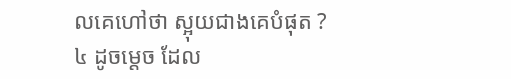លគេហៅថា ស្អុយជាងគេបំផុត ?
៤ ដូចម្ដេច ដែល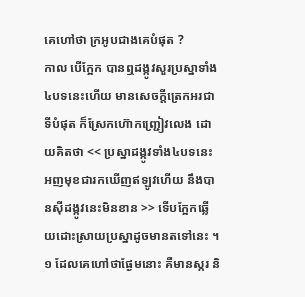គេហៅថា ក្រអូបជាងគេបំផុត ?
កាល បើក្អែក បានឮដង្កូវសួរប្រស្នាទាំង៤បទនេះហើយ មានសេចក្ដីត្រេកអរជាទីបំផុត ក៏ស្រែកហ៊ោកញ្រ្ជៀវលេង ដោយគិតថា << ប្រស្នាដង្កូវទាំង៤បទនេះ អញមុខជារកឃើញឥឡូវហើយ នឹងបានស៊ីដង្កូវនេះមិនខាន >> ទើបក្អែកឆ្លើយដោះស្រាយប្រស្នាដូចមានតទៅនេះ ។
១ ដែលគេហៅថាផ្ងែមនោះ គឺមានស្ករ និ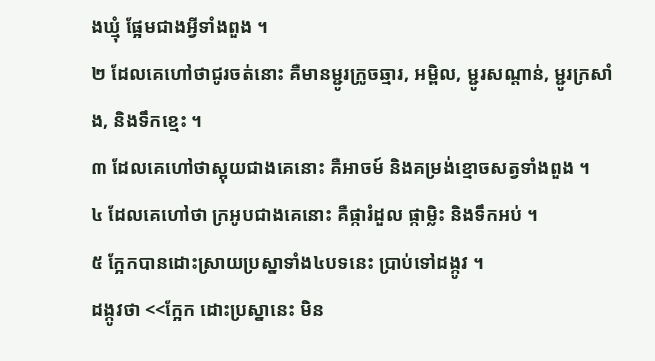ងឃ្មុំ ផ្អែមជាងអ្វីទាំងពួង ។
២ ដែលគេហៅថាជូរចត់នោះ គឺមានម្ជូរក្រូចឆ្មារ, អម្ពិល, ម្ជូរសណ្ដាន់, ម្ជូរក្រសាំង, និងទឹកខ្មេះ ។
៣ ដែលគេហៅថាស្អុយជាងគេនោះ គឺអាចម៍ និងគម្រង់ខ្មោចសត្វទាំងពួង ។
៤ ដែលគេហៅថា ក្រអូបជាងគេនោះ គឺផ្ការំដួល ផ្កាម្លិះ និងទឹកអប់ ។
៥ ក្អែកបានដោះស្រាយប្រស្នាទាំង៤បទនេះ ប្រាប់ទៅដង្កូវ ។
ដង្កូវថា <<ក្អែក ដោះប្រស្នានេះ មិន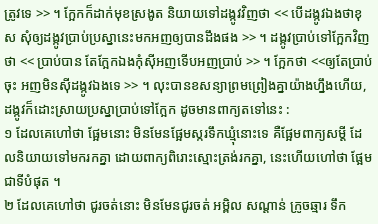ត្រូវទេ >> ។ ក្អែកក៏ដាក់មុខស្រងូត និយាយទៅដង្កូវវិញថា << បើដង្កូវឯងថាខុស សុំឲ្យដង្កូវប្រាប់ប្រស្នានេះមកអញឲ្យបានដឹងផង >> ។ ដង្កូវប្រាប់ទៅក្អែកវិញថា << ប្រាប់បាន តែក្អែកឯងកុំស៊ីអញទើបអញប្រាប់ >> ។ ក្អែកថា <<ឲ្យតែប្រាប់ចុះ អញមិនស៊ីដង្កូវឯងទេ >> ។ លុះបានខសន្យាព្រមព្រៀងគ្នាយ៉ាងហ្នឹងហើយ, ដង្កូវក៏ដោះស្រាយប្រស្នាប្រាប់ទៅក្អែក ដូចមានពាក្យតទៅនេះ :
១ ដែលគេហៅថា ផ្អែមនោះ មិនមែនផ្អែមស្ករទឹកឃ្មុំនោះទេ គឺផ្អែមពាក្យសម្ដី ដែលនិយាយទៅមករកគ្នា ដោយពាក្យពិរោះស្មោះត្រង់រកគ្នា, នេះហើយហៅថា ផ្អែមជាទីបំផុត ។
២ ដែលគេហៅថា ជូរចត់នោះ មិនមែនជូរចត់ អម្ពិល សណ្ដាន់ ក្រូចឆ្មារ ទឹក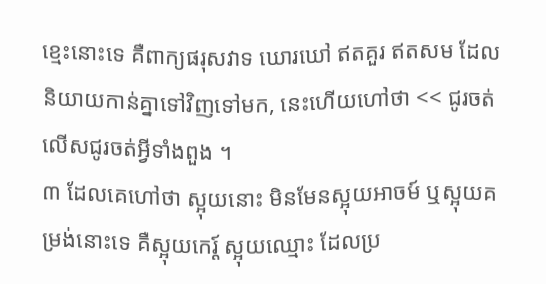ខ្មេះនោះទេ គឺពាក្យផរុសវាទ ឃោរឃៅ ឥតគួរ ឥតសម ដែលនិយាយកាន់គ្នាទៅវិញទៅមក, នេះហើយហៅថា << ជូរចត់លើសជូរចត់អ្វីទាំងពួង ។
៣ ដែលគេហៅថា ស្អុយនោះ មិនមែនស្អុយអាចម៍ ឬស្អុយគម្រង់នោះទេ គឺស្អុយកេរ្ត៍ ស្អុយឈ្មោះ ដែលប្រ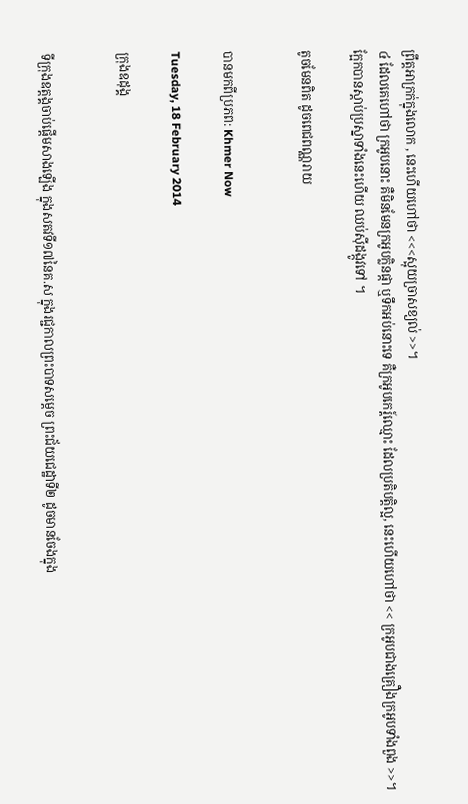ព្រឹត្តអាក្រក់ក្នុងលោក , នេះហើយហៅថា <<<ស្អុយច្រាសខ្យល់ >>។
៤ ដែលគេហៅថា ក្រអូបនោះ គឺមិនមែនក្រអូបក្លិនផ្កា ឬទឹកអប់នោះទេ គឺក្រអូបកេរ្ត៍ឈ្មោះ ដែលប្រតិបត្តិល្អ, នេះហើយហៅថា << ក្រអូបជាងគ្រឿងក្រអូបទាំងពួង >>។
ក្អែកបានស្ដាប់ប្រស្នាទាំងនេះហើយ ឈប់ស៊ីដង្កូវទៅ ។

តូចមែនពិត ដូចពេជពណ្ណរាយ


បានមកពីប្រភព: Khmer Now

Tuesday, 18 February 2014

ក្រុងឧដុង្គ


ទីក្រុងឧត្តង្គចាប់ផ្តើមសាងឡើង ក្នុងសតវទី១៧នៃគ.ស ក្នុងរជ្ជកាលព្រះបាទសម្តេច ព្រះជ័យជេដ្ឋាទី២ ដូចមានចែងក្នុង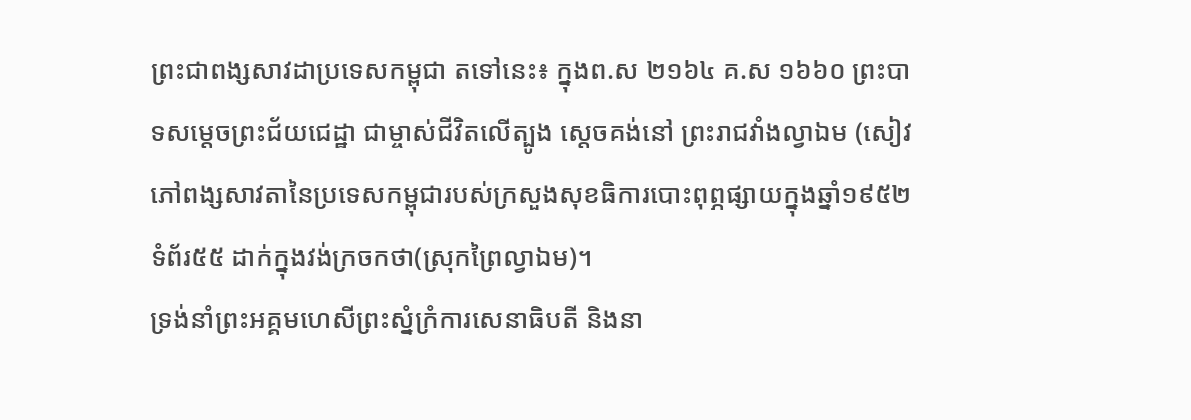ព្រះជាពង្សសាវដាប្រទេសកម្ពុជា តទៅនេះ៖ ក្នុងព.ស ២១៦៤ គ.ស ១៦៦០ ព្រះបាទសម្តេចព្រះជ័យជេដ្ឋា ជាម្ចាស់ជីវិតលើត្បូង ស្តេចគង់នៅ ព្រះរាជវាំងល្វាឯម (សៀវភៅពង្សសាវតានៃប្រទេសកម្ពុជារបស់ក្រសួងសុខធិការបោះពុព្ភផ្សាយក្នុងឆ្នាំ១៩៥២ ទំព័រ៥៥ ដាក់ក្នុងវង់ក្រចកថា(ស្រុកព្រៃល្វាឯម)។
ទ្រង់នាំព្រះអគ្គមហេសីព្រះស្នំក្រំការសេនាធិបតី និងនា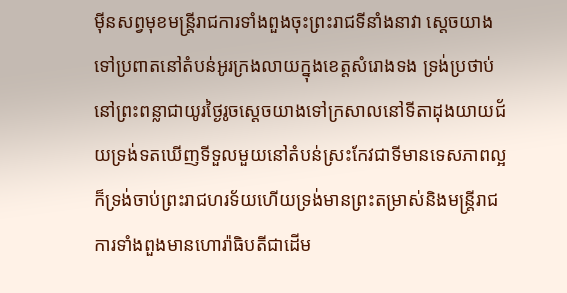ម៉ីនសព្វមុខមន្ត្រីរាជការទាំងពួងចុះព្រះរាជទីនាំងនាវា ស្តេចយាងទៅប្រពាតនៅតំបន់អូរក្រងលាយក្នុងខេត្តសំរោងទង ទ្រង់ប្រថាប់នៅព្រះពន្លាជាយូរថ្ងៃរូចស្តេចយាងទៅក្រសាលនៅទីតាដុងយាយជ័យទ្រង់ទតឃើញទីទួលមួយនៅតំបន់ស្រះកែវជាទីមានទេសភាពល្អ ក៏ទ្រង់ចាប់ព្រះរាជហរទ័យហើយទ្រង់មានព្រះតម្រាស់និងមន្ត្រីរាជការទាំងពួងមានហោរ៉ាធិបតីជាដើម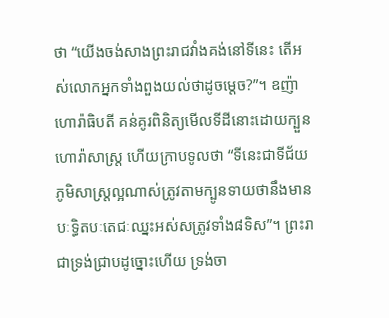ថា “យើងចង់សាងព្រះរាជវាំងគង់នៅទីនេះ តើអស់លោកអ្នកទាំងពួងយល់ថាដូចម្តេច?”។ ឧញ៉ាហោរ៉ាធិបតី គន់គូរពិនិត្យមើលទីដីនោះដោយក្បួនហោរ៉ាសាស្រ្ត ហើយក្រាបទូលថា “ទីនេះជាទីជ័យ ភូមិសាស្រ្តល្អណាស់ត្រូវតាមក្បូនទាយថានឹងមានបៈទិ្ធតបៈតេជៈឈ្នះអស់សត្រូវទាំង៨ទិស”។ ព្រះរាជាទ្រង់ជ្រាបដូច្នោះហើយ ទ្រង់ចា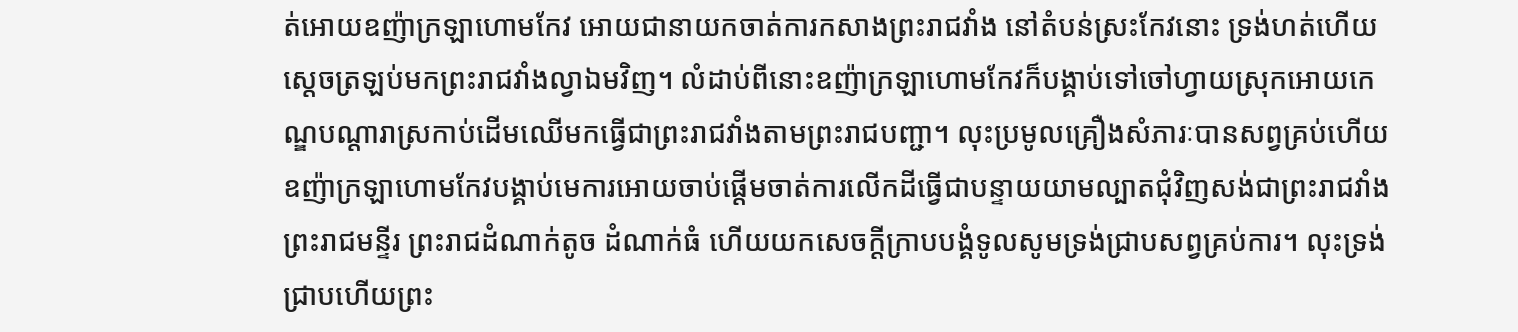ត់អោយឧញ៉ាក្រឡាហោមកែវ អោយជានាយកចាត់ការកសាងព្រះរាជវាំង នៅតំបន់ស្រះកែវនោះ ទ្រង់ហត់ហើយស្តេចត្រឡប់មកព្រះរាជវាំងល្វាឯមវិញ។ លំដាប់ពីនោះឧញ៉ាក្រឡាហោមកែវក៏បង្គាប់ទៅចៅហ្វាយស្រុកអោយកេណ្ឌបណ្តារាស្រកាប់ដើមឈើមកធ្វើជាព្រះរាជវាំងតាមព្រះរាជបញ្ជា។ លុះប្រមូលគ្រឿងសំភារៈបានសព្វគ្រប់ហើយឧញ៉ាក្រឡាហោមកែវបង្គាប់មេការអោយចាប់ផ្តើមចាត់ការលើកដីធ្វើជាបន្ទាយយាមល្បាតជុំវិញសង់ជាព្រះរាជវាំង ព្រះរាជមន្ទីរ ព្រះរាជដំណាក់តូច ដំណាក់ធំ ហើយយកសេចក្តីក្រាបបង្គំទូលសូមទ្រង់ជ្រាបសព្វគ្រប់ការ។ លុះទ្រង់ជ្រាបហើយព្រះ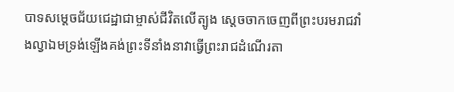បាទសម្តេចជ័យជេដ្ឋាជាម្ចាស់ជីវិតលើត្បូង ស្តេចចាកចេញពីព្រះបរមរាជវាំងល្វាឯមទ្រង់ឡើងគង់ព្រះទីនាំងនាវាធ្វើព្រះរាជដំណើរតា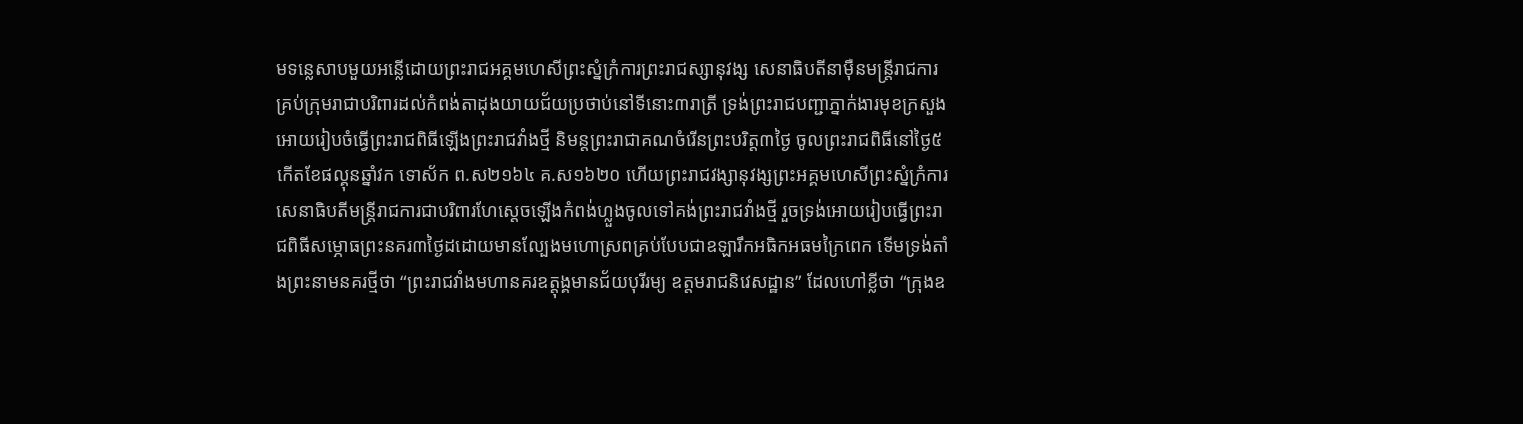មទន្លេសាបមួយអន្លើដោយព្រះរាជអគ្គមហេសីព្រះស្នំក្រំការព្រះរាជស្សានុវង្ស សេនាធិបតីនាម៉ឺនមន្រ្តីរាជការគ្រប់ក្រុមរាជាបរិពារដល់កំពង់តាដុងយាយជ័យប្រថាប់នៅទីនោះ៣រាត្រី ទ្រង់ព្រះរាជបញ្ជាភ្នាក់ងារមុខក្រសួងអោយរៀបចំធ្វើព្រះរាជពិធីឡើងព្រះរាជវាំងថ្មី និមន្តព្រះរាជាគណចំរើនព្រះបរិត្ត៣ថ្ងៃ ចូលព្រះរាជពិធីនៅថ្ងៃ៥កើតខែផល្គុនឆ្នាំវក ទោស័ក ព.ស២១៦៤ គ.ស១៦២០ ហើយព្រះរាជវង្សានុវង្សព្រះអគ្គមហេសីព្រះស្នំក្រំការសេនាធិបតីមន្រ្តីរាជការជាបរិពារហែស្តេចឡើងកំពង់ហ្លួងចូលទៅគង់ព្រះរាជវាំងថ្មី រួចទ្រង់អោយរៀបធ្វើព្រះរាជពិធីសម្ភោធព្រះនគរ៣ថ្ងៃដដោយមានល្បែងមហោស្រពគ្រប់បែបជាឧឡារឹកអធិកអធមក្រៃពេក ទើមទ្រង់តាំងព្រះនាមនគរថ្មីថា “ព្រះរាជវាំងមហានគរឧត្តុង្គមានជ័យបុរីរម្យ ឧត្តមរាជនិវេសដ្ឋាន” ដែលហៅខ្លីថា “ក្រុងឧ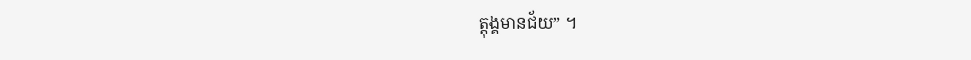ត្តុង្គមានជ័យ” ។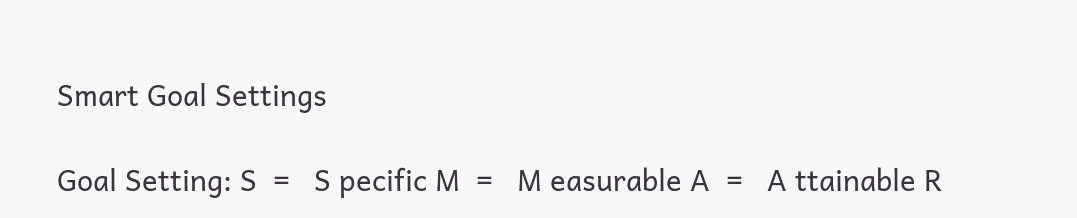Smart Goal Settings

Goal Setting: S  =   S pecific M  =   M easurable A  =   A ttainable R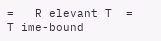=   R elevant T  =   T ime-bound